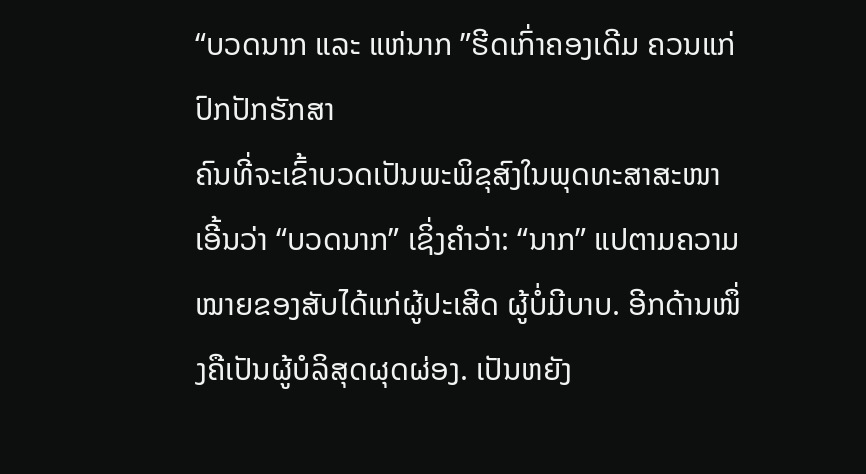“ບວດນາກ ແລະ ແຫ່ນາກ ”ຮີດເກົ່າຄອງເດີມ ຄວນແກ່ປົກປັກຮັກສາ
ຄົນທີ່ຈະເຂົ້າບວດເປັນພະພິຂຸສົງໃນພຸດທະສາສະໜາ ເອີ້ນວ່າ “ບວດນາກ” ເຊິ່ງຄໍາວ່າ: “ນາກ” ແປຕາມຄວາມໝາຍຂອງສັບໄດ້ແກ່ຜູ້ປະເສີດ ຜູ້ບໍ່ມີບາບ. ອີກດ້ານໜຶ່ງຄືເປັນຜູ້ບໍລິສຸດຜຸດຜ່ອງ. ເປັນຫຍັງ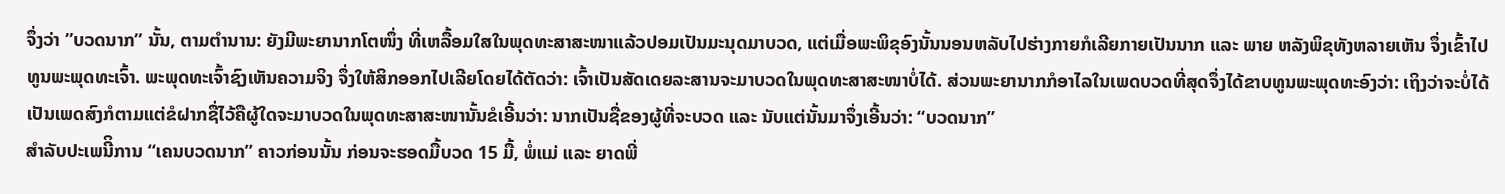ຈຶ່ງວ່າ ”ບວດນາກ” ນັ້ນ, ຕາມຕໍານານ: ຍັງມີພະຍານາກໂຕໜຶ່ງ ທີ່ເຫລື້ອມໃສໃນພຸດທະສາສະໜາແລ້ວປອມເປັນມະນຸດມາບວດ, ແຕ່ເມື່ອພະພິຂຸອົງນັ້ນນອນຫລັບໄປຮ່າງກາຍກໍເລີຍກາຍເປັນນາກ ແລະ ພາຍ ຫລັງພິຂຸທັງຫລາຍເຫັນ ຈຶ່ງເຂົ້າໄປທູນພະພຸດທະເຈົ້າ. ພະພຸດທະເຈົ້າຊົງເຫັນຄວາມຈິງ ຈຶ່ງໃຫ້ສິກອອກໄປເລີຍໂດຍໄດ້ຕັດວ່າ: ເຈົ້າເປັນສັດເດຍລະສານຈະມາບວດໃນພຸດທະສາສະໜາບໍ່ໄດ້. ສ່ວນພະຍານາກກໍອາໄລໃນເພດບວດທີ່ສຸດຈຶ່ງໄດ້ຂາບທູນພະພຸດທະອົງວ່າ: ເຖິງວ່າຈະບໍ່ໄດ້ເປັນເພດສົງກໍຕາມແຕ່ຂໍຝາກຊື່ໄວ້ຄືຜູ້ໃດຈະມາບວດໃນພຸດທະສາສະໜານັ້ນຂໍເອີ້ນວ່າ: ນາກເປັນຊື່ຂອງຜູ້ທີ່ຈະບວດ ແລະ ນັບແຕ່ນັ້ນມາຈຶ່ງເອີ້ນວ່າ: “ບວດນາກ”
ສຳລັບປະເພນີິການ “ເຄນບວດນາກ” ຄາວກ່ອນນັ້ນ ກ່ອນຈະຮອດມື້ບວດ 15 ມື້, ພໍ່ແມ່ ແລະ ຍາດພີ່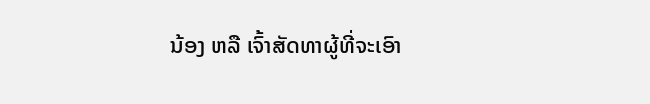ນ້ອງ ຫລື ເຈົ້າສັດທາຜູ້ທີ່ຈະເອົາ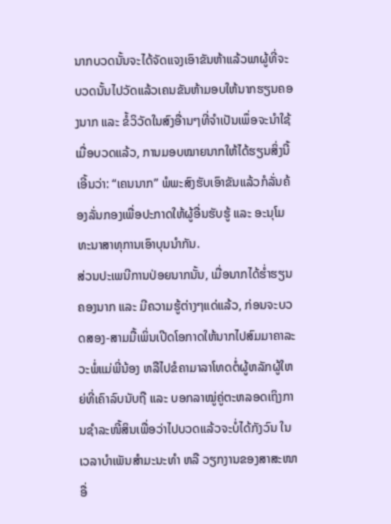ນາກບວດນັ້ນຈະໄດ້ຈັດແຈງເອົາຂັນຫ້າແລ້ວພາຜູ້ທີ່ຈະບວດນັ້ນໄປວັດແລ້ວເຄນຂັນຫ້າມອບໃຫ້ນາກຮຽນຄອງນາກ ແລະ ຂໍ້ວິວັດໃນສົງອື່ານໆທີ່ຈໍາເປັນເພຶ່ອຈະນໍາໃຊ້ເມື່ອບວດແລ້ວ, ການມອບໝາຍນາກໃຫ້ໄດ້ຮຽນສິ່ງນີ້ເອີ້ນວ່າ: “ເຄນນາກ” ພໍພະສົງຮັບເອົາຂັນແລ້ວກໍລັ່ນຄ້ອງລັ່ນກອງເພື່ອປະກາດໃຫ້ຜູ້ອື່ນຮັບຮູ້ ແລະ ອະນຸໂມທະນາສາທຸການເອົາບຸນນໍາກັນ.
ສ່ວນປະເພນີການປ່ອຍນາກນັ້ນ, ເມື່ອນາກໄດ້ຮໍ່າຮຽນຄອງນາກ ແລະ ມີຄວາມຮູ້ຕ່າງໆແດ່ແລ້ວ, ກ່ອນຈະບວດສອງ-ສາມມື້ເພິ່ນເປີດໂອກາດໃຫ້ນາກໄປສົມມາຄາລະວະພໍ່ແມ່ພີ່ນ້ອງ ຫລືໄປຂໍຄາມາລາໂທດຕໍ່ຜູ້ຫລັກຜູ້ໃຫຍ່ທີ່ເຄົາລົບນັບຖື ແລະ ບອກລາໝູ່ຄູ່ຕະຫລອດເຖິງການຊໍາລະໜີ້ສິນເພື່ອວ່າໄປບວດແລ້ວຈະບໍ່ໄດ້ກັງວົນ ໃນເວລາບໍາເພັນສໍາມະນະທໍາ ຫລື ວຽກງານຂອງສາສະໜາອື່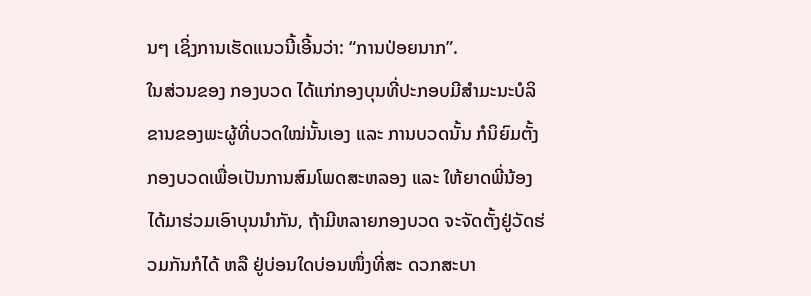ນໆ ເຊິ່ງການເຮັດແນວນີ້ເອີ້ນວ່າ: “ການປ່ອຍນາກ”.
ໃນສ່ວນຂອງ ກອງບວດ ໄດ້ແກ່ກອງບຸນທີ່ປະກອບມີສໍາມະນະບໍລິຂານຂອງພະຜູ້ທີ່ບວດໃໝ່ນັ້ນເອງ ແລະ ການບວດນັ້ນ ກໍນິຍົມຕັ້ງກອງບວດເພື່ອເປັນການສົມໂພດສະຫລອງ ແລະ ໃຫ້ຍາດພີ່ນ້ອງໄດ້ມາຮ່ວມເອົາບຸນນໍາກັນ, ຖ້າມີຫລາຍກອງບວດ ຈະຈັດຕັ້ງຢູ່ວັດຮ່ວມກັນກໍໄດ້ ຫລື ຢູ່ບ່ອນໃດບ່ອນໜຶ່ງທີ່ສະ ດວກສະບາ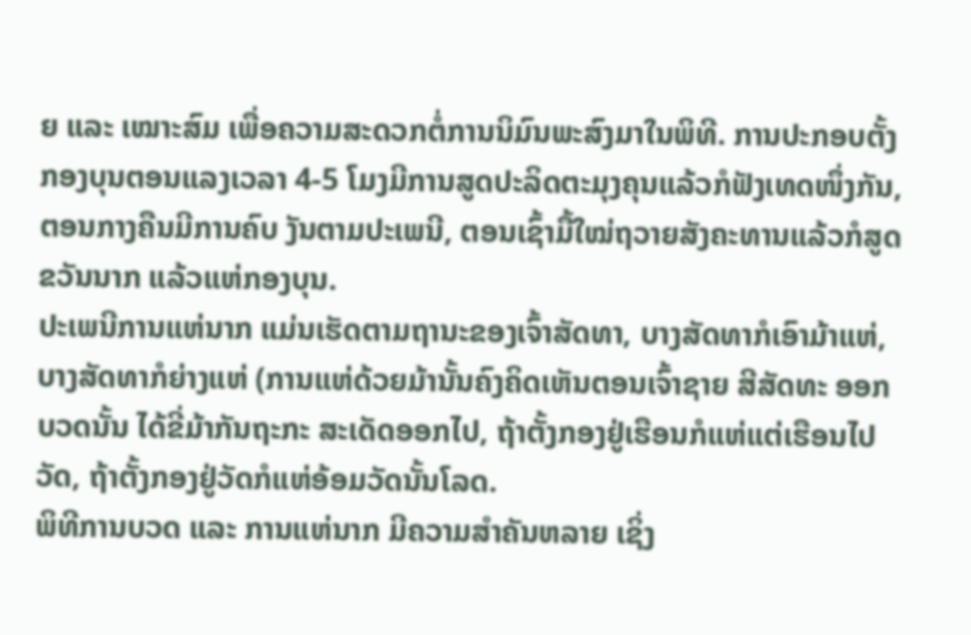ຍ ແລະ ເໝາະສົມ ເພື່ອຄວາມສະດວກຕໍ່ການນິມົນພະສົງມາໃນພິທີ. ການປະກອບຕັ້ງກອງບຸນຕອນແລງເວລາ 4-5 ໂມງມີການສູດປະລິດຕະມຸງຄຸນແລ້ວກໍຟັງເທດໜຶ່ງກັນ, ຕອນກາງຄືນມີການຄົບ ງັນຕາມປະເພນີ, ຕອນເຊົ້າມື້ໃໝ່ຖວາຍສັງຄະທານແລ້ວກໍສູດຂວັນນາກ ແລ້ວແຫ່ກອງບຸນ.
ປະເພນີການແຫ່ນາກ ແມ່ນເຮັດຕາມຖານະຂອງເຈົ້າສັດທາ, ບາງສັດທາກໍເອົາມ້າແຫ່, ບາງສັດທາກໍຍ່າງແຫ່ (ການແຫ່ດ້ວຍມ້ານັ້ນຄົງຄິດເຫັນຕອນເຈົ້າຊາຍ ສີສັດທະ ອອກບວດນັ້ນ ໄດ້ຂີ່ມ້າກັນຖະກະ ສະເດັດອອກໄປ, ຖ້າຕັ້ງກອງຢູ່ເຮືອນກໍແຫ່ແຕ່ເຮືອນໄປວັດ, ຖ້າຕັ້ງກອງຢູ່ວັດກໍແຫ່ອ້ອມວັດນັ້ນໂລດ.
ພິທີການບວດ ແລະ ການແຫ່ນາກ ມີຄວາມສໍາຄັນຫລາຍ ເຊິ່ງ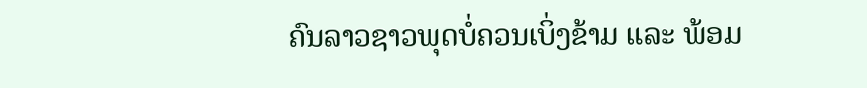ຄົນລາວຊາວພຸດບໍ່ຄວນເບິ່ງຂ້າມ ແລະ ພ້ອມ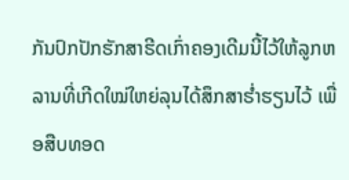ກັນປົກປັກຮັກສາຮີດເກົ່າຄອງເດີມນີ້ໄວ້ໃຫ້ລູກຫລານທີ່ເກີດໃໝ່ໃຫຍ່ລຸນໄດ້ສຶກສາຮໍ່າຮຽນໄວ້ ເພື່ອສືບທອດ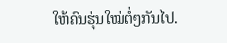ໃຫ້ຄົນຮຸ່ນໃໝ່ຕໍ່ໆກັນໄປ.